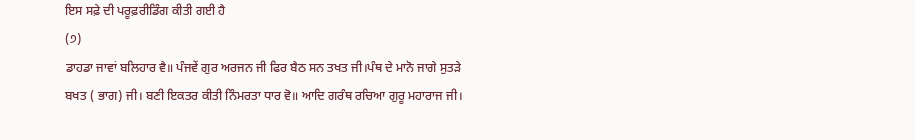ਇਸ ਸਫ਼ੇ ਦੀ ਪਰੂਫ਼ਰੀਡਿੰਗ ਕੀਤੀ ਗਈ ਹੈ
(੭)
ਡਾਹਡਾ ਜਾਵਾਂ ਬਲਿਹਾਰ ਵੈ॥ ਪੰਜਵੇਂ ਗੁਰ ਅਰਜਨ ਜੀ ਫਿਰ ਬੈਠ ਸਨ ਤਖਤ ਜੀ।ਪੰਥ ਦੇ ਮਾਨੋ ਜਾਗੇ ਸੁਤੜੇ ਬਖਤ ( ਭਾਗ) ਜੀ। ਬਣੀ ਇਕਤਰ ਕੀਤੀ ਨਿੰਮਰਤਾ ਧਾਰ ਵੋ॥ ਆਦਿ ਗਰੰਥ ਰਚਿਆ ਗੁਰੂ ਮਹਾਰਾਜ ਜੀ।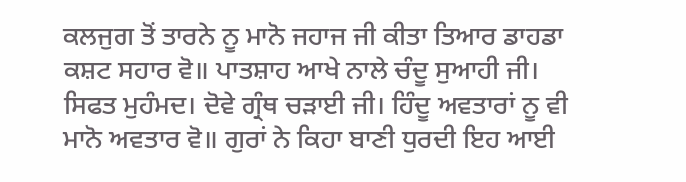ਕਲਜੁਗ ਤੋਂ ਤਾਰਨੇ ਨੂ ਮਾਨੋ ਜਹਾਜ ਜੀ ਕੀਤਾ ਤਿਆਰ ਡਾਹਡਾ ਕਸ਼ਟ ਸਹਾਰ ਵੋ॥ ਪਾਤਸ਼ਾਹ ਆਖੇ ਨਾਲੇ ਚੰਦੂ ਸੁਆਹੀ ਜੀ। ਸਿਫਤ ਮੁਹੰਮਦ। ਦੋਵੇ ਗ੍ਰੰਥ ਚੜਾਈ ਜੀ। ਹਿੰਦੂ ਅਵਤਾਰਾਂ ਨੂ ਵੀ ਮਾਨੋ ਅਵਤਾਰ ਵੋ॥ ਗੁਰਾਂ ਨੇ ਕਿਹਾ ਬਾਣੀ ਧੁਰਦੀ ਇਹ ਆਈ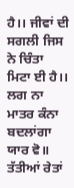ਹੈ।। ਜੀਵਾਂ ਦੀ ਸਗਲੀ ਜਿਸ ਨੇ ਚਿੰਤਾ ਮਿਟਾ ਈ ਹੈ।। ਲਗ ਨਾ ਮਾਤਰ ਕੰਨਾ ਬਦਲਾਂਗਾ ਯਾਰ ਵੋ॥ ਤੱਤੀਆਂ ਰੇਤਾਂ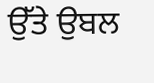ਉੱਤੇ ਉਬਲ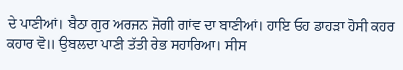ਦੇ ਪਾਣੀਆਂ। ਬੈਠਾ ਗੁਰ ਅਰਜਨ ਜੋਗੀ ਗਾਂਵ ਦਾ ਬਾਣੀਆਂ। ਹਾਇ ਓਹ ਡਾਹੜਾ ਹੋਸੀ ਕਹਰ ਕਹਾਰ ਵੋ॥ ਉਬਲਦਾ ਪਾਣੀ ਤੱਤੀ ਰੇਭ ਸਹਾਰਿਆ। ਸੀਸ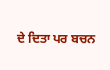ਦੇ ਦਿਤਾ ਪਰ ਬਚਨ